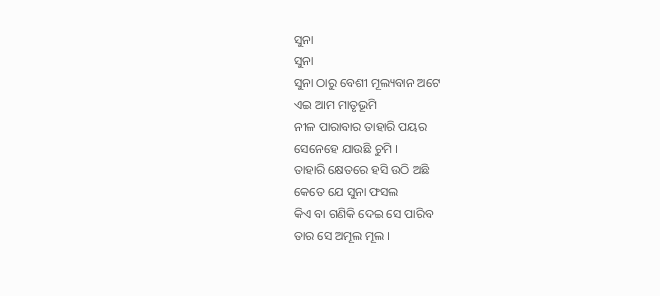ସୁନା
ସୁନା
ସୁନା ଠାରୁ ବେଶୀ ମୂଲ୍ୟବାନ ଅଟେ
ଏଇ ଆମ ମାତୃଭୂମି
ନୀଳ ପାରାବାର ତାହାରି ପୟର
ସେନେହେ ଯାଉଛି ଚୁମି ।
ତାହାରି କ୍ଷେତରେ ହସି ଉଠି ଅଛି
କେତେ ଯେ ସୁନା ଫସଲ
କିଏ ବା ଗଣିକି ଦେଇ ସେ ପାରିବ
ତାର ସେ ଅମୂଲ ମୂଲ ।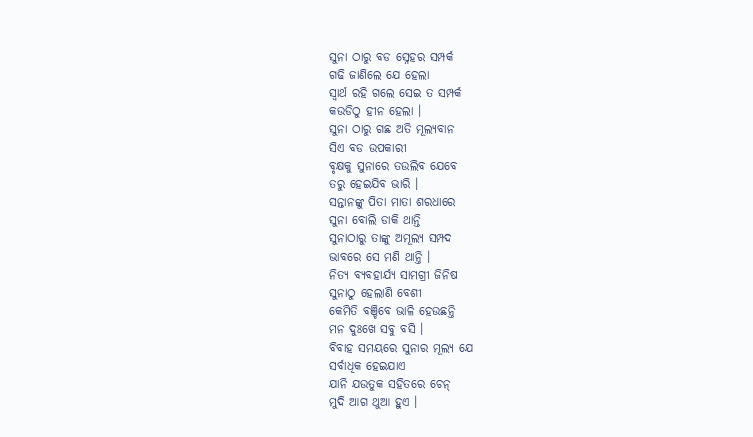ସୁନା ଠାରୁ ବଡ ସ୍ନେହର ସମ୍ପର୍କ
ଗଢି ଜାଣିଲେ ଯେ ହେଲା
ସ୍ୱାର୍ଥ ରହି ଗଲେ ସେଇ ତ ସମ୍ପର୍କ
କଉଡିଠୁ ହୀନ ହେଲା ।
ସୁନା ଠାରୁ ଗଛ ଅତି ମୂଲ୍ୟବାନ
ସିଏ ବଡ ଉପକାରୀ
ବୃକ୍ଷକୁ ସୁନାରେ ତଉଲିବ ଯେବେ
ତରୁ ହେଇଯିବ ଭାରି ।
ସନ୍ତାନଙ୍କୁ ପିତା ମାତା ଶରଧାରେ
ସୁନା ବୋଲି ଡାକି ଥାନ୍ତି
ସୁନାଠାରୁ ତାଙ୍କୁ ଅମୂଲ୍ୟ ସମ୍ପଦ
ଭାବରେ ସେ ମଣି ଥାନ୍ତି ।
ନିତ୍ୟ ବ୍ୟବହାର୍ଯ୍ୟ ସାମଗ୍ରୀ ଜିନିଷ
ସୁନାଠୁ ହେଲାଣି ବେଶୀ
କେମିତି ବଞ୍ଚିବେ ଭାଳି ହେଉଛନ୍ତି
ମନ ଦୁଃଖେ ସବୁ ବସି ।
ବିବାହ ସମୟରେ ସୁନାର ମୂଲ୍ୟ ଯେ
ସର୍ବାଧିକ ହେଇଯାଏ
ଯାନି ଯଉତୁକ ସହିତରେ ଚେନ୍
ମୁଦି ଆଗ ଥୁଆ ହୁଏ ।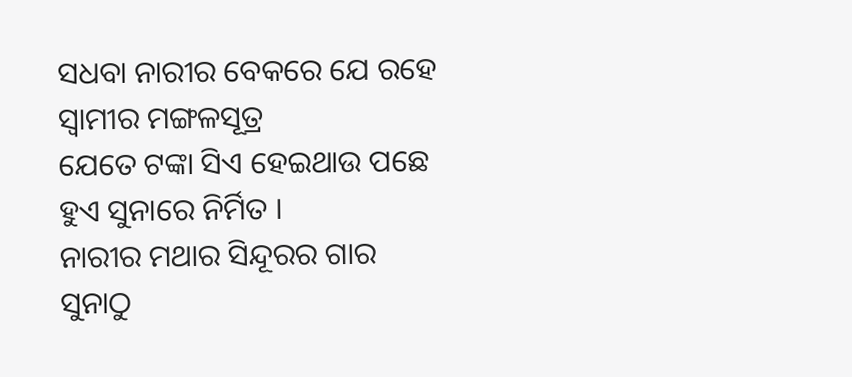ସଧବା ନାରୀର ବେକରେ ଯେ ରହେ
ସ୍ୱାମୀର ମଙ୍ଗଳସୂତ୍ର
ଯେତେ ଟଙ୍କା ସିଏ ହେଇଥାଉ ପଛେ
ହୁଏ ସୁନାରେ ନିର୍ମିତ ।
ନାରୀର ମଥାର ସିନ୍ଦୂରର ଗାର
ସୁନାଠୁ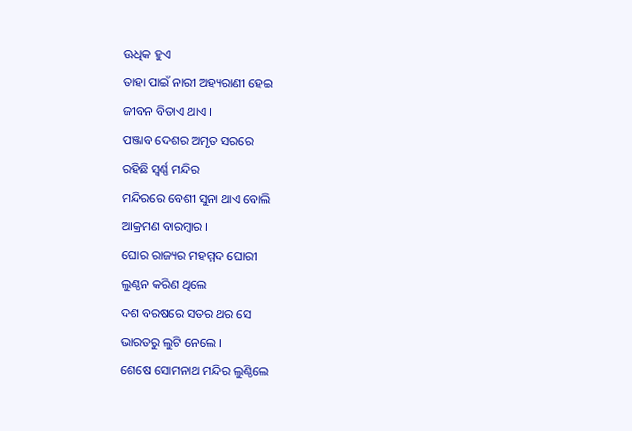ଊଧିକ ହୁଏ
ତାହା ପାଇଁ ନାରୀ ଅହ୍ୟରାଣୀ ହେଇ
ଜୀବନ ବିତାଏ ଥାଏ ।
ପଞ୍ଜାବ ଦେଶର ଅମୃତ ସରରେ
ରହିଛି ସ୍ୱର୍ଣ୍ଣ ମନ୍ଦିର
ମନ୍ଦିରରେ ବେଶୀ ସୁନା ଥାଏ ବୋଲି
ଆକ୍ରମଣ ବାରମ୍ବାର ।
ଘୋର ରାଜ୍ୟର ମହମ୍ମଦ ଘୋରୀ
ଲୁଣ୍ଠନ କରିଣ ଥିଲେ
ଦଶ ବରଷରେ ସତର ଥର ସେ
ଭାରତରୁ ଲୁଟି ନେଲେ ।
ଶେଷେ ସୋମନାଥ ମନ୍ଦିର ଲୁଣ୍ଠିଲେ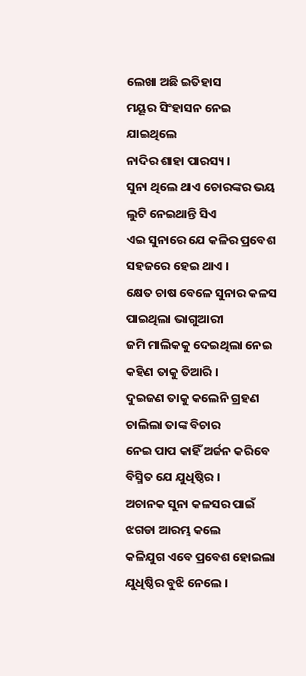ଲେଖା ଅଛି ଇତିହାସ
ମୟୂର ସିଂହାସନ ନେଇ ଯାଇଥିଲେ
ନାଦିର ଶାହା ପାରସ୍ୟ ।
ସୁନା ଥିଲେ ଥାଏ ଚୋରଙ୍କର ଭୟ
ଲୁଟି ନେଇଥାନ୍ତି ସିଏ
ଏଇ ସୁନାରେ ଯେ କଳିର ପ୍ରବେଶ
ସହଜରେ ହେଇ ଥାଏ ।
କ୍ଷେତ ଚାଷ ବେଳେ ସୁନାର କଳସ
ପାଇଥିଲା ଭାଗୁଆରୀ
ଜମି ମାଲିକକୁ ଦେଇଥିଲା ନେଇ
କହିଣ ତାକୁ ତିଆରି ।
ଦୁଇଜଣ ତାକୁ କଲେନି ଗ୍ରହଣ
ଚାଲିଲା ତାଙ୍କ ବିଚାର
ନେଇ ପାପ କାହିଁ ଅର୍ଜନ କରିବେ
ବିସ୍ମିତ ଯେ ଯୁଧିଷ୍ଠିର ।
ଅଚାନକ ସୁନା କଳସର ପାଇଁ
ଝଗଡା ଆରମ୍ଭ କଲେ
କଳିଯୁଗ ଏବେ ପ୍ରବେଶ ହୋଇଲା
ଯୁଧିଷ୍ଠିର ବୁଝି ନେଲେ ।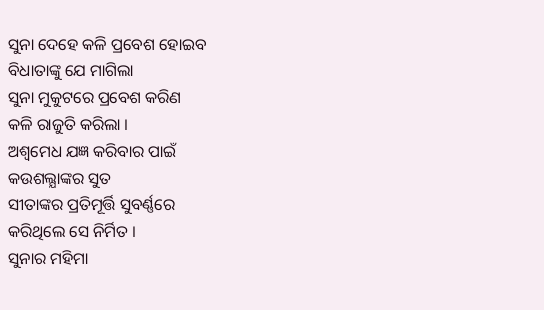ସୁନା ଦେହେ କଳି ପ୍ରବେଶ ହୋଇବ
ବିଧାତାଙ୍କୁ ଯେ ମାଗିଲା
ସୁନା ମୁକୁଟରେ ପ୍ରବେଶ କରିଣ
କଳି ରାଜୁତି କରିଲା ।
ଅଶ୍ୱମେଧ ଯଜ୍ଞ କରିବାର ପାଇଁ
କଉଶଲ୍ଯାଙ୍କର ସୁତ
ସୀତାଙ୍କର ପ୍ରତିମୂର୍ତ୍ତି ସୁବର୍ଣ୍ଣରେ
କରିଥିଲେ ସେ ନିର୍ମିତ ।
ସୁନାର ମହିମା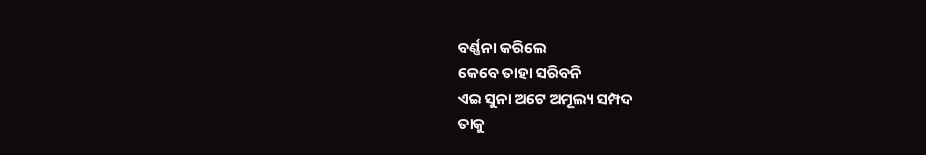ବର୍ଣ୍ଣନା କରିଲେ
କେବେ ତାହା ସରିବନି
ଏଇ ସୁନା ଅଟେ ଅମୂଲ୍ୟ ସମ୍ପଦ
ତାକୁ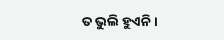ତ ଭୁଲି ହୁଏନି ।